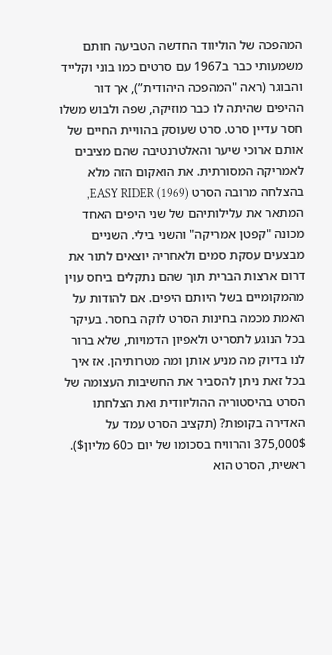המהפכה של הוליווד החדשה הטביעה חותם משמעותי כבר ב1967 עם סרטים כמו בוני וקלייד והבוגר (ראה "המהפכה היהודית”), אך דור ההיפים שהיתה לו כבר מוזיקה, שפה ולבוש משלו חסר עדיין סרט. סרט שעוסק בהוויית החיים של אותם ארוכי שיער והאלטרנטיבה שהם מציבים לאמריקה המסורתית. את הואקום הזה מלא בהצלחה מרובה הסרט EASY RIDER (1969), המתאר את עלילותיהם של שני היפים האחד מכונה "קפטן אמריקה" והשני בילי. השניים מבצעים עסקת סמים ולאחריה יוצאים לתור את דרום ארצות הברית תוך שהם נתקלים ביחס עוין מהמקומיים בשל היותם היפים. אם להודות על האמת מכמה בחינות הסרט לוקה בחסר. בעיקר בכל הנוגע לתסריט ולאפיון הדמויות, שלא ברור לנו בדיוק מה מניע אותן ומה מטרותיהן. אז איך בכל זאת ניתן להסביר את החשיבות העצומה של הסרט בהיסטוריה ההוליוודית ואת הצלחתו האדירה בקופות? (תקציב הסרט עמד על 375,000$ והרוויח בסכומו של יום כ60 מליון$). ראשית, הסרט הוא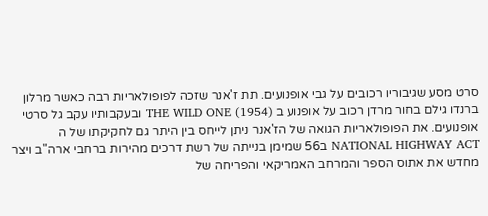סרט מסע שגיבוריו רכובים על גבי אופנועים. תת ז'אנר שזכה לפופולאריות רבה כאשר מרלון ברנדו גילם בחור מרדן רכוב על אופנוע ב THE WILD ONE (1954) ובעקבותיו עקב גל סרטי אופנועים. את הפופולאריות הגואה של הז'אנר ניתן לייחס בין היתר גם לחקיקתו של ה NATIONAL HIGHWAY ACT ב56 שמימן בנייתה של רשת דרכים מהירות ברחבי ארה"ב ויצר מחדש את אתוס הספר והמרחב האמריקאי והפריחה של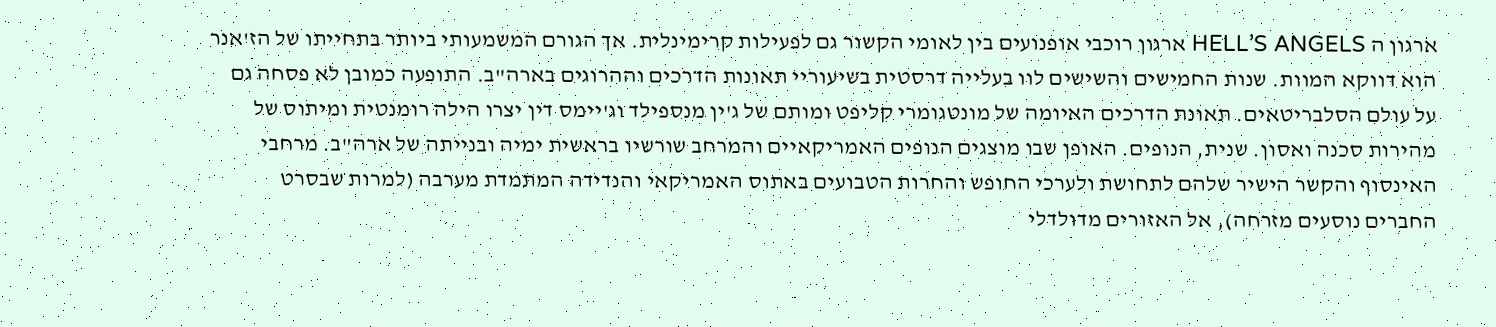ארגון ה HELL’S ANGELS ארגון רוכבי אופנועים בין לאומי הקשור גם לפעילות קרימינלית. אך הגורם המשמעותי ביותר בתחייתו של הז'אנר הוא דווקא המוות. שנות החמישים והשישים לוו בעלייה דרסטית בשיעוריי תאונות הדרכים וההרוגים בארה"ב. התופעה כמובן לא פסחה גם על עולם הסלבריטאים. תאונת הדרכים האיומה של מונטגומרי קליפט ומותם של ג'ין מנספילד וג'יימס דין יצרו הילה רומנטית ומיתוס של מהירות סכנה ואסון. שנית, הנופים. האופן שבו מוצגים הנופים האמריקאיים והמרחב שורשיו בראשית ימיה ובנייתה של ארה"ב. מרחבי האינסוף והקשר הישיר שלהם לתחושת ולערכי החופש והחרות הטבועים באתוס האמריקאי והנדידה המתמדת מערבה (למרות שבסרט החברים נוסעים מזרחה), אל האזורים מדולדלי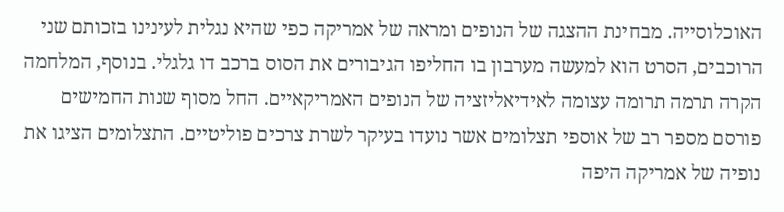האוכלוסייה. מבחינת ההצגה של הנופים ומראה של אמריקה כפי שהיא נגלית לעינינו בזכותם שני הרוכבים, הסרט הוא למעשה מערבון בו החליפו הגיבורים את הסוס ברכב דו גלגלי. בנוסף, המלחמה הקרה תרמה תרומה עצומה לאידיאליזציה של הנופים האמריקאיים. החל מסוף שנות החמישים פורסם מספר רב של אוספי תצלומים אשר נועדו בעיקר לשרת צרכים פוליטיים. התצלומים הציגו את נופיה של אמריקה היפה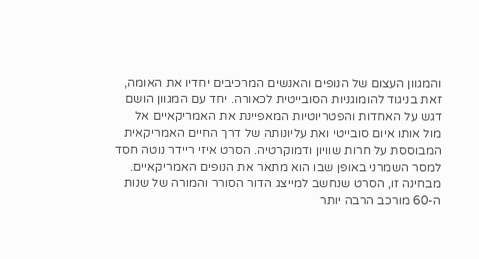והמגוון העצום של הנופים והאנשים המרכיבים יחדיו את האומה, זאת בניגוד להומוגניות הסובייטית לכאורה. יחד עם המגוון הושם דגש על האחדות והפטריוטיות המאפיינת את האמריקאיים אל מול אותו איום סובייטי ואת עליונותה של דרך החיים האמריקאית המבוססת על חרות שוויון ודמוקרטיה. הסרט איזי ריידר נוטה חסד למסר השמרני באופן שבו הוא מתאר את הנופים האמריקאיים. מבחינה זו, הסרט שנחשב למייצג הדור הסורר והמורה של שנות ה-60 מורכב הרבה יותר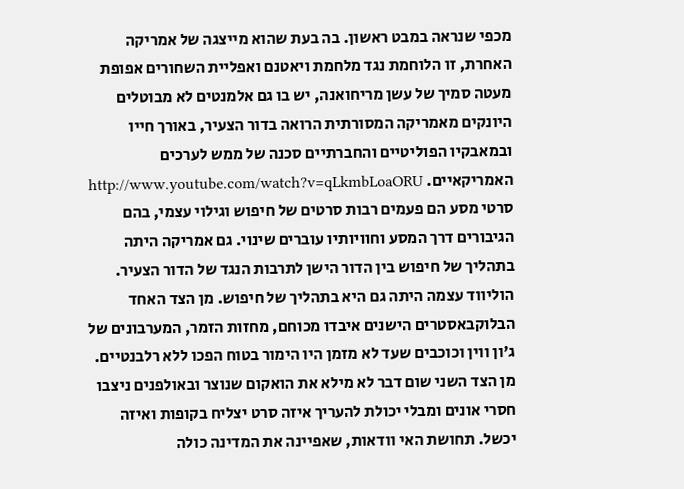מכפי שנראה במבט ראשון. בה בעת שהוא מייצגה של אמריקה האחרת, זו הלוחמת נגד מלחמת ויאטנם ואפליית השחורים אפופת מעטה סמיך של עשן מריחואנה, יש בו גם אלמנטים לא מבוטלים היונקים מאמריקה המסורתית הרואה בדור הצעיר, באורך חייו ובמאבקיו הפוליטיים והחברתיים סכנה של ממש לערכים האמריקאיים. http://www.youtube.com/watch?v=qLkmbLoaORU סרטי מסע הם פעמים רבות סרטים של חיפוש וגילוי עצמי, בהם הגיבורים דרך המסע וחוויותיו עוברים שינוי. גם אמריקה היתה בתהליך של חיפוש בין הדור הישן לתרבות הנגד של הדור הצעיר. הוליווד עצמה היתה גם היא בתהליך של חיפוש. מן הצד האחד הבלוקבאסטרים הישנים איבדו מכוחם, מחזות הזמר, המערבונים של ג'ון ווין וכוכבים שעד לא מזמן היו הימור בטוח הפכו ללא רלבנטיים. מן הצד השני שום דבר לא מילא את הואקום שנוצר ובאולפנים ניצבו חסרי אונים ומבלי יכולת להעריך איזה סרט יצליח בקופות ואיזה יכשל. תחושת האי וודאות, שאפיינה את המדינה כולה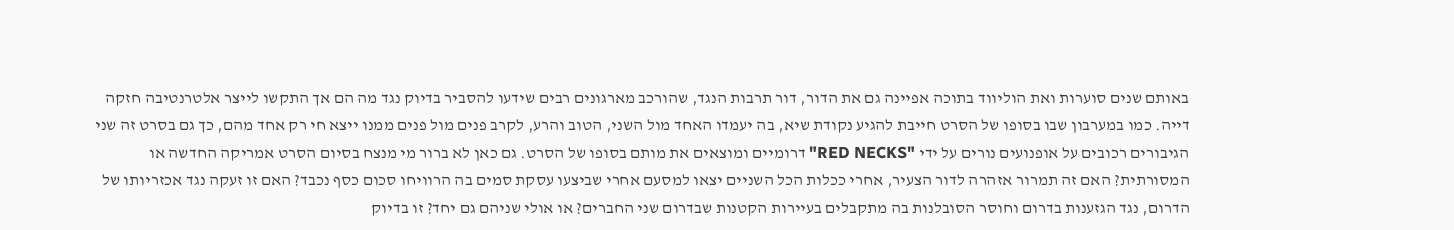באותם שנים סוערות ואת הוליווד בתוכה אפיינה גם את הדור, דור תרבות הנגד, שהורכב מארגונים רבים שידעו להסביר בדיוק נגד מה הם אך התקשו לייצר אלטרנטיבה חזקה דייה. כמו במערבון שבו בסופו של הסרט חייבת להגיע נקודת שיא, בה יעמדו האחד מול השני, הטוב והרע, לקרב פנים מול פנים ממנו ייצא חי רק אחד מהם, כך גם בסרט זה שני הגיבורים רכובים על אופנועים נורים על ידי "RED NECKS" דרומיים ומוצאים את מותם בסופו של הסרט. גם כאן לא ברור מי מנצח בסיום הסרט אמריקה החדשה או המסורתית? האם זה תמרור אזהרה לדור הצעיר, אחרי ככלות הכל השניים יצאו למסעם אחרי שביצעו עסקת סמים בה הרוויחו סכום כסף נכבד? האם זו זעקה נגד אכזריותו של הדרום, נגד הגזענות בדרום וחוסר הסובלנות בה מתקבלים בעיירות הקטנות שבדרום שני החברים? או אולי שניהם גם יחד? זו בדיוק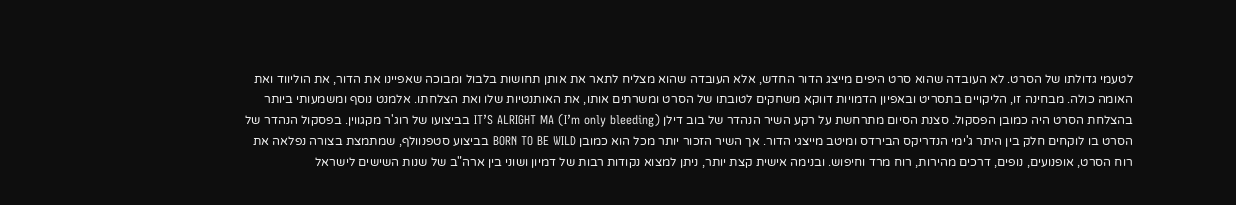לטעמי גדולתו של הסרט. לא העובדה שהוא סרט היפים מייצג הדור החדש, אלא העובדה שהוא מצליח לתאר את אותן תחושות בלבול ומבוכה שאפיינו את הדור, את הוליווד ואת האומה כולה. מבחינה זו, הליקויים בתסריט ובאפיון הדמויות דווקא משחקים לטובתו של הסרט ומשרתים אותו, את האותנטיות שלו ואת הצלחתו. אלמנט נוסף ומשמעותי ביותר בהצלחת הסרט היה כמובן הפסקול. סצנת הסיום מתרחשת על רקע השיר הנהדר של בוב דילן IT’S ALRIGHT MA (I’m only bleeding) בביצועו של רוג'ר מקגווין. בפסקול הנהדר של הסרט בו לוקחים חלק בין היתר ג'ימי הנדריקס הבירדס ומיטב מייצגי הדור. אך השיר הזכור יותר מכל הוא כמובן BORN TO BE WILD בביצוע סטפנוולף, שמתמצת בצורה נפלאה את רוח הסרט, אופנועים, נופים, דרכים מהירות, רוח מרד וחיפוש. ובנימה אישית קצת יותר, ניתן למצוא נקודות רבות של דמיון ושוני בין ארה"ב של שנות השישים לישראל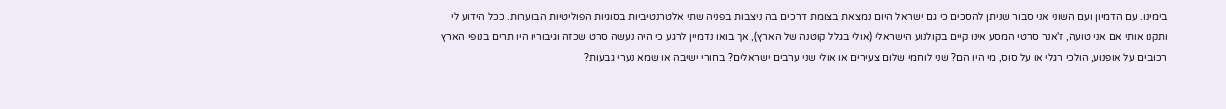בימינו. עם הדמיון ועם השוני אני סבור שניתן להסכים כי גם ישראל היום נמצאת בצומת דרכים בה ניצבות בפניה שתי אלטרנטיביות בסוגיות הפוליטיות הבוערות. ככל הידוע לי ותקנו אותי אם אני טועה, ז'אנר סרטי המסע אינו קיים בקולנוע הישראלי (אולי בגלל קוטנה של הארץ), אך בואו נדמיין לרגע כי היה נעשה סרט שכזה וגיבוריו היו תרים בנופי הארץ רכובים על אופנוע, הולכי רגלי או על סוס, מי היו הם? שני לוחמי שלום צעירים או אולי שני ערבים ישראלים? בחורי ישיבה או שמא נערי גבעות?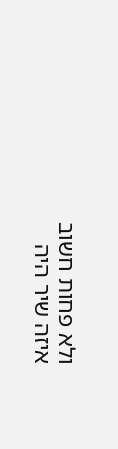ולא פחות חשוב איזה שיר היה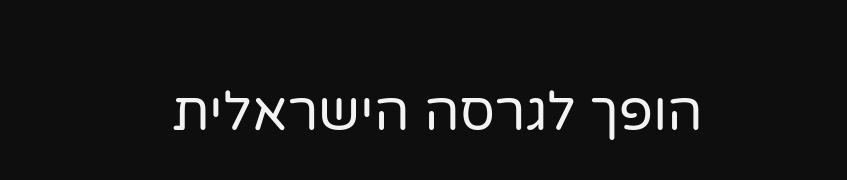הופך לגרסה הישראלית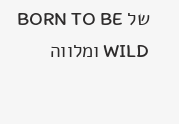של BORN TO BE WILD ומלווה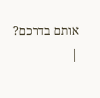אותם בדרכם?
|